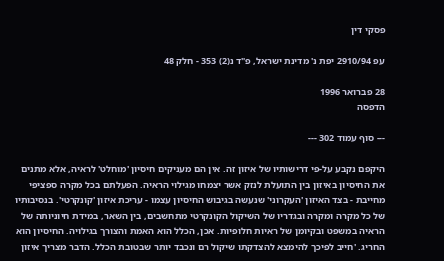פסקי דין

עפ 2910/94 יפת נ' מדינת ישראל, פ"ד נ(2) 353 - חלק 48

28 פברואר 1996
הדפסה

--- סוף עמוד 302 ---

היקפם נקבע על-פי דרישותיו של איזון זה. אין הם מעניקים חיסיון 'מוחלט' לראיה, אלא מתנים את החיסיון באיזון בין התועלת לנזק אשר יצמחו מגילוי הראיה. הפעלתם בכל מקרה ספציפי מחייבת - בצד האיזון 'העקרוני' שנעשה בגיבוש החיסיון עצמו - עריכת איזון 'קונקרטי'. בנסיבותיו של כל מקרה ומקרה ובגדריו של השיקול הקונקרטי מתחשבים, בין השאר, במידת חיוניותה של הראיה במשפט ובקיומן של ראיות חלופיות. אכן, הכלל הוא האמת והצורך בגילויה. החיסיון הוא החריג. 'חייב לפיכך להימצא להצדקתו שיקול רם ונכבד יותר שבטובת הכלל. הדבר מצריך איזון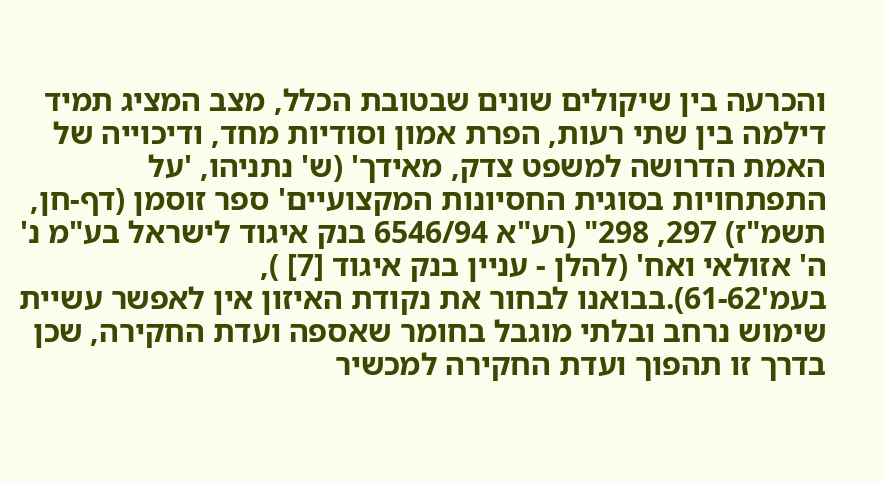והכרעה בין שיקולים שונים שבטובת הכלל, מצב המציג תמיד דילמה בין שתי רעות, הפרת אמון וסודיות מחד, ודיכוייה של האמת הדרושה למשפט צדק, מאידך' (ש' נתניהו, 'על התפתחויות בסוגית החסיונות המקצועיים' ספר זוסמן (דף-חן, תשמ"ז) 297, 298" (רע"א 6546/94 בנק איגוד לישראל בע"מ נ' ה' אזולאי ואח' (להלן - עניין בנק איגוד [7] ), בעמ'61-62).בבואנו לבחור את נקודת האיזון אין לאפשר עשיית שימוש נרחב ובלתי מוגבל בחומר שאספה ועדת החקירה, שכן בדרך זו תהפוך ועדת החקירה למכשיר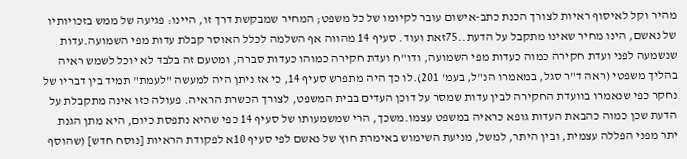מהיר וקל לאיסוף ראיות לצורך הכנת כתב-אישום עובר לקיומו של כל משפט; המחיר שמבקשת דרך זו, היינו: פגיעה של ממש בזכויותיו של נאשם, הינו מחיר שאינו מתקבל על הדעת..75זאת ועוד. סעיף 14 מהווה אף השלמה לכלל האוסר קבלת עדות מפי השמועה.עדות שנשמעה לפני ועדת חקירה כמוה כעדות מפי השמועה, ודו"ח ועדת חקירה כמוהו כעדות סברה, ומטעם זה בלבד לא יוכל לשמש ראיה בהליך משפטי (ראה ד"ר סגל, במאמרו הנ"ל, בעמ' 201).לו כך היה מתפרש סעיף 14, כי אז ניתן היה למעשה "לעמת" תמיד בין דבריו של נחקר כפי שנאמרו בוועדת החקירה לבין עדות שמסר על דוכן העדים בבית המשפט, לצורך הכשרת הראיה. פעולה כזו אינה מתקבלת על הדעת שכן כמוה כהבאת העדות גופא כראיה במשפט עצמו.משכך, הרי שמשמעותו של סעיף 14 כפי שהיא נתפסת כיום, היא מתן הגנת יתר מפני הפללה עצמית, ובין היתר, למשל, מניעת השימוש באימרת חוץ של נאשם לפי סעיף 10א לפקודת הראיות [נוסח חדש] (שהוסף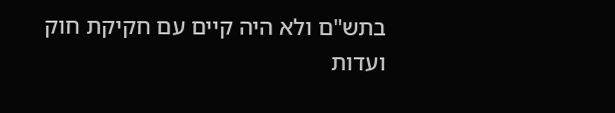בתש"ם ולא היה קיים עם חקיקת חוק ועדות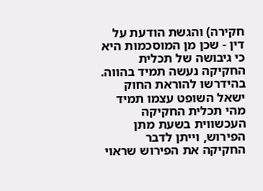חקירה) והגשת הודעת על דין - שכן מן המוסכמות היא כי גיבושה של תכלית החקיקה נעשה תמיד בהווה. בהידרשו להוראת החוק ישאל השופט עצמו תמיד מהי תכלית החקיקה העכשווית בשעת מתן הפירוש, וייתן לדבר החקיקה את הפירוש שראוי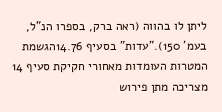ליתן לו בהווה (ראה ברק, בספרו הנ"ל, בעמ' 150)."עדות" בסעיף 14.76הגשמת המטרות העומדות מאחורי חקיקת סעיף 14 מצריכה מתן פירוש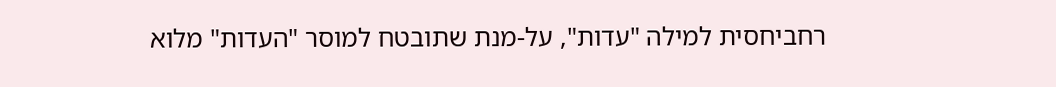רחביחסית למילה "עדות", על-מנת שתובטח למוסר "העדות" מלוא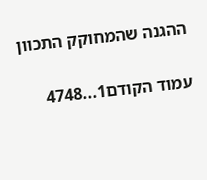ההגנה שהמחוקק התכוון

עמוד הקודם1...4748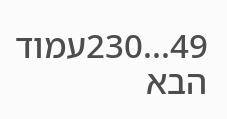49...230עמוד הבא